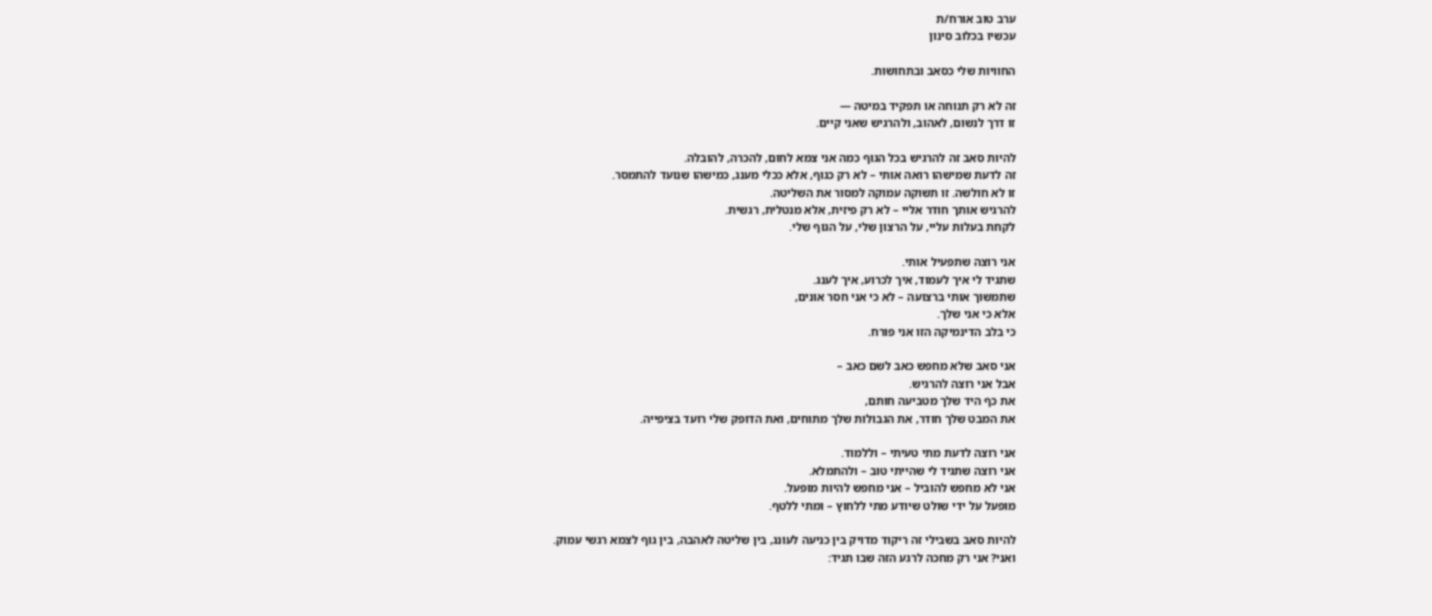ערב טוב אורח/ת
עכשיו בכלוב סינון

החוויות שלי כסאב ובתחושות.

זה לא רק תנוחה או תפקיד במיטה —
זו דרך לנשום, לאהוב, ולהרגיש שאני קיים.

להיות סאב זה להרגיש בכל הגוף כמה אני צמא לחום, להכרה, להובלה.
זה לדעת שמישהו רואה אותי – לא רק כגוף, אלא ככלי מענג, כמישהו שנועד להתמסר.
זו לא חולשה. זו תשוקה עמוקה למסור את השליטה.
להרגיש אותך חודר אליי – לא רק פיזית, אלא מנטלית, רגשית.
לקחת בעלות עליי, על הרצון שלי, על הגוף שלי.

אני רוצה שתפעיל אותי.
שתגיד לי איך לעמוד, איך לכרוע, איך לענג.
שתמשוך אותי ברצועה – לא כי אני חסר אונים,
אלא כי אני שלך.
כי בלב הדינמיקה הזו אני פורח.

אני סאב שלא מחפש כאב לשם כאב –
אבל אני רוצה להרגיש.
את כף היד שלך מטביעה חותם,
את המבט שלך חודר, את הגבולות שלך מתוחים, ואת הדופק שלי רועד בציפייה.

אני רוצה לדעת מתי טעיתי – וללמוד.
אני רוצה שתגיד לי שהייתי טוב – ולהתמלא.
אני לא מחפש להוביל – אני מחפש להיות מופעל.
מופעל על ידי שולט שיודע מתי ללחוץ – ומתי ללטף.

להיות סאב בשבילי זה ריקוד מדויק בין כניעה לעונג, בין שליטה לאהבה, בין גוף לצמא רגשי עמוק.
ואני? אני רק מחכה לרגע הזה שבו תגיד: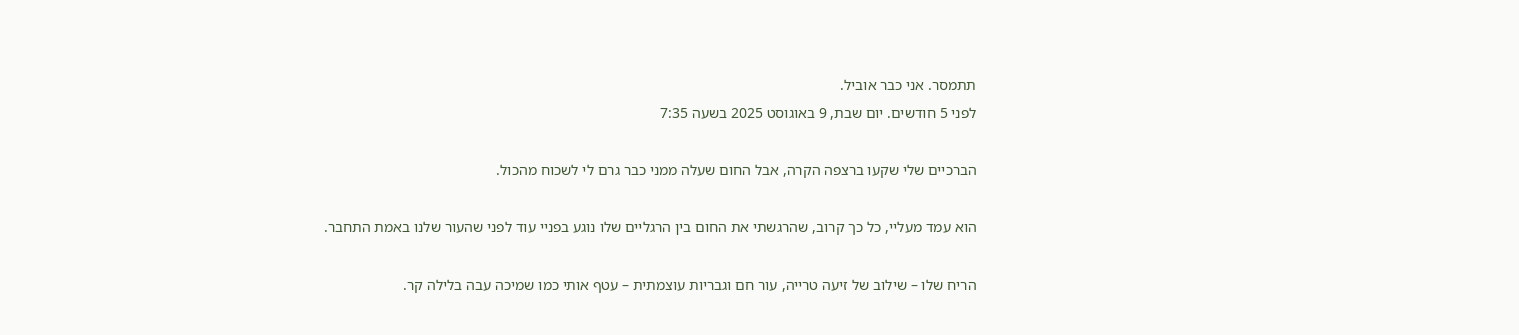תתמסר. אני כבר אוביל.
לפני 5 חודשים. יום שבת, 9 באוגוסט 2025 בשעה 7:35

הברכיים שלי שקעו ברצפה הקרה, אבל החום שעלה ממני כבר גרם לי לשכוח מהכול.

הוא עמד מעליי, כל כך קרוב, שהרגשתי את החום בין הרגליים שלו נוגע בפניי עוד לפני שהעור שלנו באמת התחבר.

הריח שלו – שילוב של זיעה טרייה, עור חם וגבריות עוצמתית – עטף אותי כמו שמיכה עבה בלילה קר.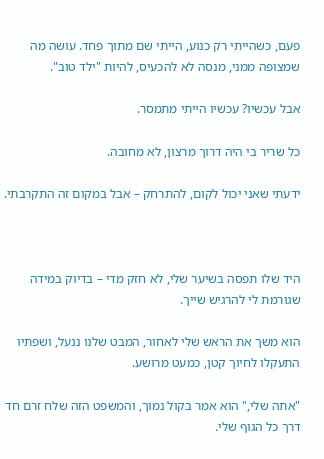פעם, כשהייתי רק כנוע, הייתי שם מתוך פחד. עושה מה שמצופה ממני, מנסה לא להכעיס, להיות "ילד טוב".

אבל עכשיו? עכשיו הייתי מתמסר.

כל שריר בי היה דרוך מרצון, לא מחובה.

ידעתי שאני יכול לקום, להתרחק – אבל במקום זה התקרבתי.



היד שלו תפסה בשיער שלי, לא חזק מדי – בדיוק במידה שגורמת לי להרגיש שייך.

הוא משך את הראש שלי לאחור, המבט שלנו ננעל, ושפתיו התעקלו לחיוך קטן, כמעט מרושע.

"אתה שלי," הוא אמר בקול נמוך, והמשפט הזה שלח זרם חד דרך כל הגוף שלי.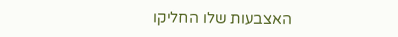האצבעות שלו החליקו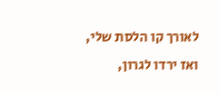לאורך קו הלסת שלי, ואז ירדו לגרון,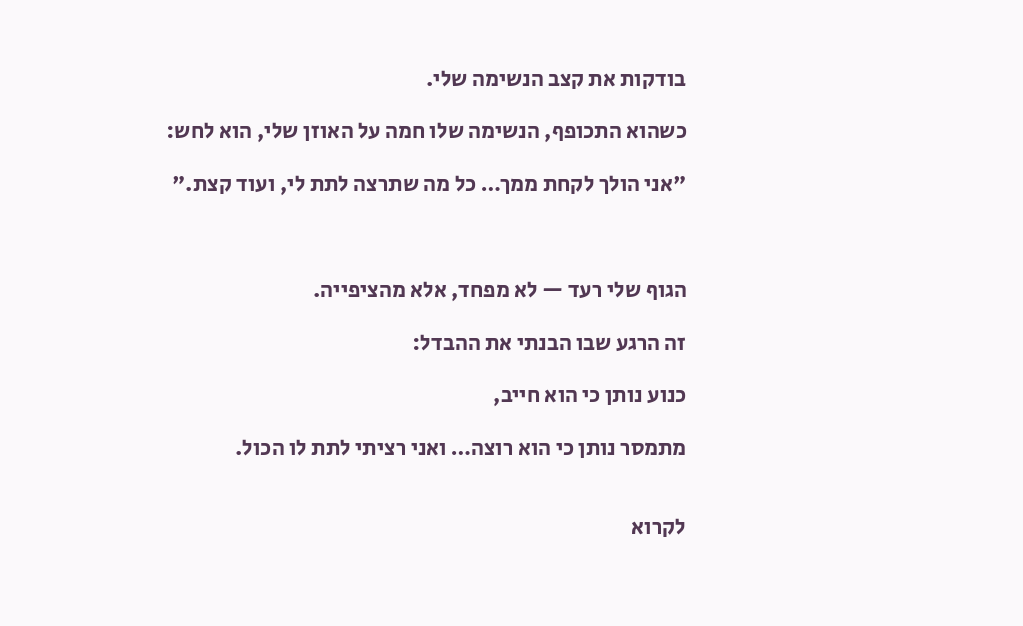בודקות את קצב הנשימה שלי.

כשהוא התכופף, הנשימה שלו חמה על האוזן שלי, הוא לחש:

"אני הולך לקחת ממך… כל מה שתרצה לתת לי, ועוד קצת."



הגוף שלי רעד — לא מפחד, אלא מהציפייה.

זה הרגע שבו הבנתי את ההבדל:

כנוע נותן כי הוא חייב,

מתמסר נותן כי הוא רוצה… ואני רציתי לתת לו הכול.


לקרוא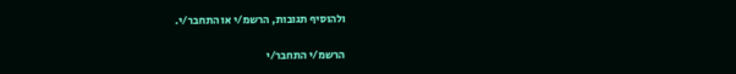ולהוסיף תגובות, הרשמ/י או התחבר/י.

הרשמ/י התחבר/י